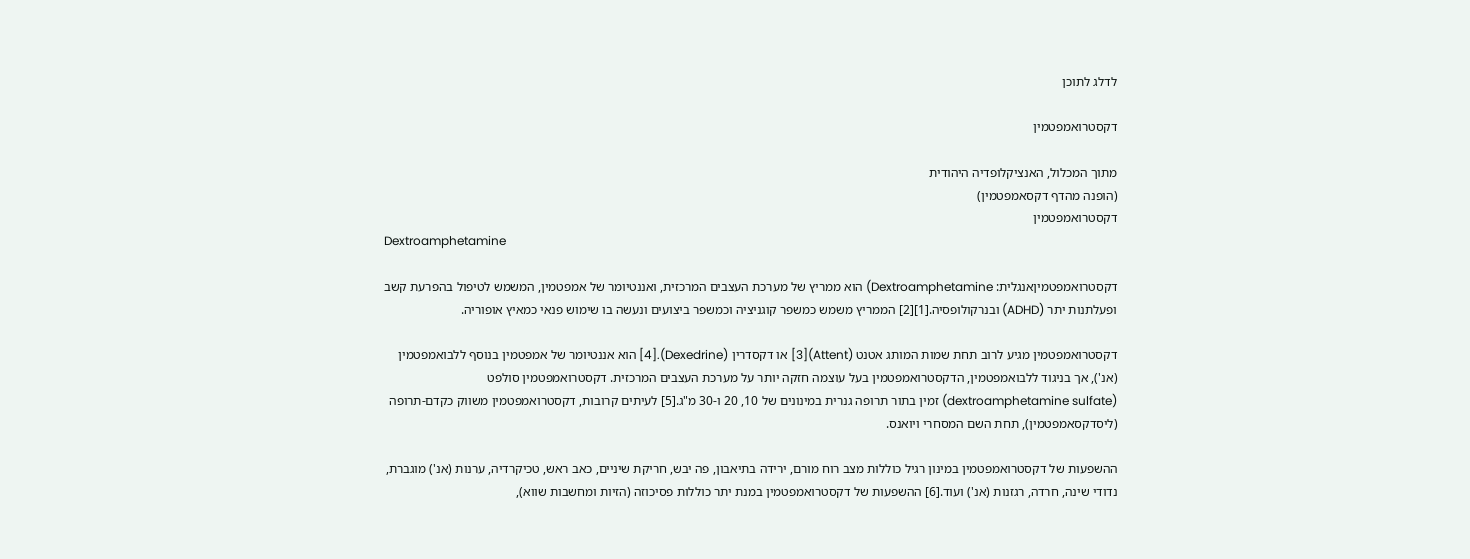לדלג לתוכן

דקסטרואמפטמין

מתוך המכלול, האנציקלופדיה היהודית
(הופנה מהדף דקסאמפטמין)
דקסטרואמפטמין
Dextroamphetamine

דקסטרואמפטמיןאנגלית: Dextroamphetamine) הוא ממריץ של מערכת העצבים המרכזית, ואננטיומר של אמפטמין, המשמש לטיפול בהפרעת קשב ופעלתנות יתר (ADHD) ובנרקולופסיה.[1][2] הממריץ משמש כמשפר קוגניציה וכמשפר ביצועים ונעשה בו שימוש פנאי כמאיץ אופוריה.

דקסטרואמפטמין מגיע לרוב תחת שמות המותג אטנט (Attent)[3] או דקסדרין (Dexedrine).[4] הוא אננטיומר של אמפטמין בנוסף ללבואמפטמין (אנ'), אך בניגוד ללבואמפטמין, הדקסטרואמפטמין בעל עוצמה חזקה יותר על מערכת העצבים המרכזית. דקסטרואמפטמין סולפט (dextroamphetamine sulfate) זמין בתור תרופה גנרית במינונים של 10, 20 ו-30 מ"ג.[5] לעיתים קרובות, דקסטרואמפטמין משווק כקדם-תרופה (ליסדקסאמפטמין), תחת השם המסחרי ויואנס.

ההשפעות של דקסטרואמפטמין במינון רגיל כוללות מצב רוח מורם, ירידה בתיאבון, פה יבש, חריקת שיניים, כאב ראש, טכיקרדיה, ערנות (אנ') מוגברת, נדודי שינה, חרדה, רגזנות (אנ') ועוד.[6] ההשפעות של דקסטרואמפטמין במנת יתר כוללות פסיכוזה (הזיות ומחשבות שווא),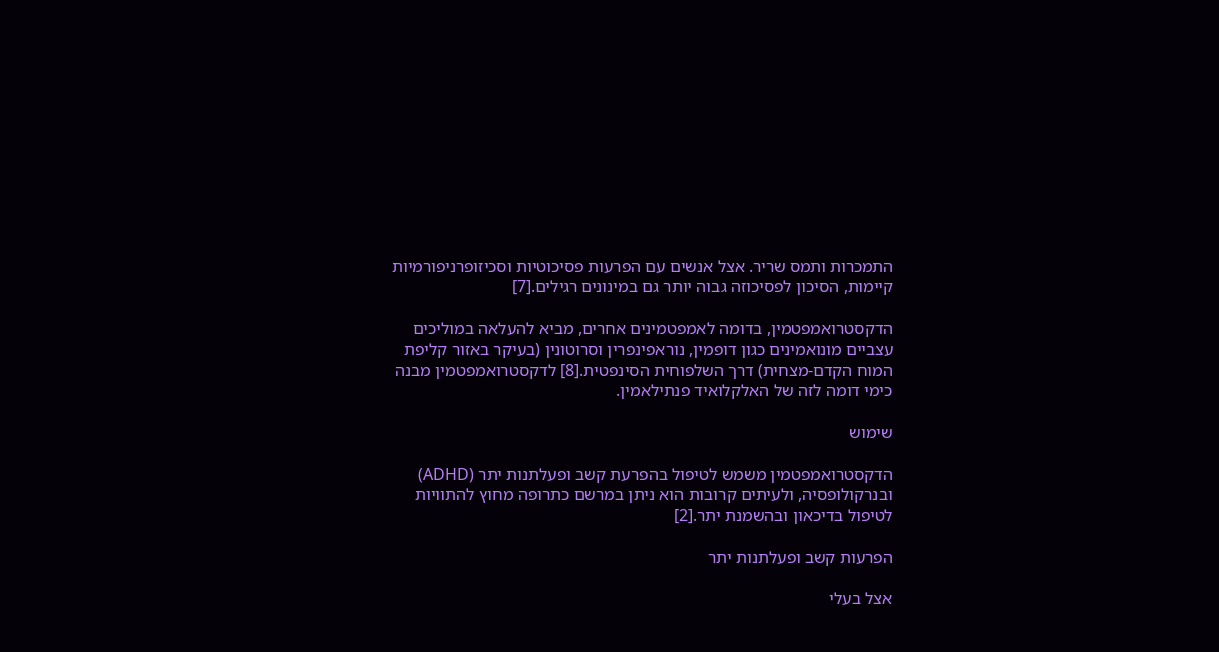התמכרות ותמס שריר. אצל אנשים עם הפרעות פסיכוטיות וסכיזופרניפורמיות קיימות, הסיכון לפסיכוזה גבוה יותר גם במינונים רגילים.[7]

הדקסטרואמפטמין, בדומה לאמפטמינים אחרים, מביא להעלאה במוליכים עצביים מונואמינים כגון דופמין, נוראפינפרין וסרוטונין (בעיקר באזור קליפת המוח הקדם-מצחית) דרך השלפוחית הסינפטית.[8] לדקסטרואמפטמין מבנה כימי דומה לזה של האלקלואיד פנתילאמין.

שימוש

הדקסטרואמפטמין משמש לטיפול בהפרעת קשב ופעלתנות יתר (ADHD) ובנרקולופסיה, ולעיתים קרובות הוא ניתן במרשם כתרופה מחוץ להתוויות לטיפול בדיכאון ובהשמנת יתר.[2]

הפרעות קשב ופעלתנות יתר

אצל בעלי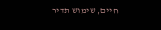חיים, שימוש תדיר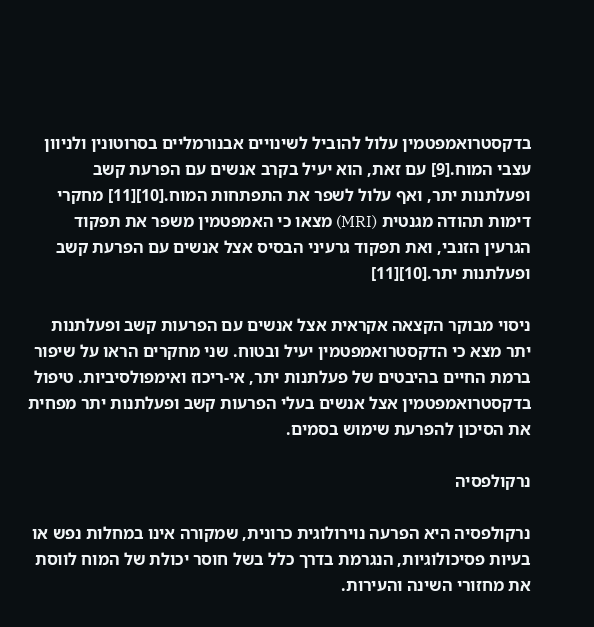בדקסטרואמפטמין עלול להוביל לשינויים אבנורמליים בסרוטונין ולניוון עצבי המוח.[9] עם זאת, הוא יעיל בקרב אנשים עם הפרעת קשב ופעלתנות יתר, ואף עלול לשפר את התפתחות המוח.[10][11] מחקרי דימות תהודה מגנטית (MRI) מצאו כי האמפטמין משפר את תפקוד הגרעין הזנבי, ואת תפקוד גרעיני הבסיס אצל אנשים עם הפרעת קשב ופעלתנות יתר.[10][11]

ניסוי מבוקר הקצאה אקראית אצל אנשים עם הפרעות קשב ופעלתנות יתר מצא כי הדקסטרואמפטמין יעיל ובטוח. שני מחקרים הראו על שיפור ברמת החיים בהיבטים של פעלתנות יתר, אי-ריכוז ואימפולסיביות. טיפול בדקסטרואמפטמין אצל אנשים בעלי הפרעות קשב ופעלתנות יתר מפחית את הסיכון להפרעת שימוש בסמים.

נרקולפסיה

נרקולפסיה היא הפרעה נוירולוגית כרונית, שמקורה אינו במחלות נפש או בעיות פסיכולוגיות, הנגרמת בדרך כלל בשל חוסר יכולת של המוח לווסת את מחזורי השינה והעירות.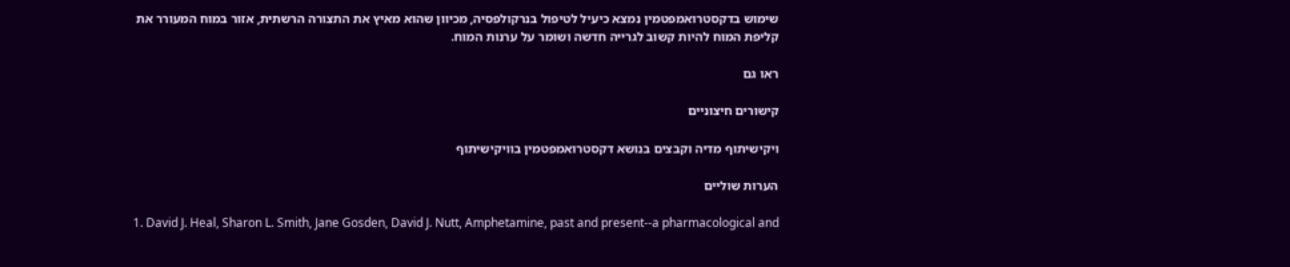שימוש בדקסטרואמפטמין נמצא כיעיל לטיפול בנרקולפסיה, מכיוון שהוא מאיץ את התצורה הרשתית, אזור במוח המעורר את קליפת המוח להיות קשוב לגרייה חדשה ושומר על ערנות המוח.

ראו גם

קישורים חיצוניים

ויקישיתוף מדיה וקבצים בנושא דקסטרואמפטמין בוויקישיתוף

הערות שוליים

  1. David J. Heal, Sharon L. Smith, Jane Gosden, David J. Nutt, Amphetamine, past and present--a pharmacological and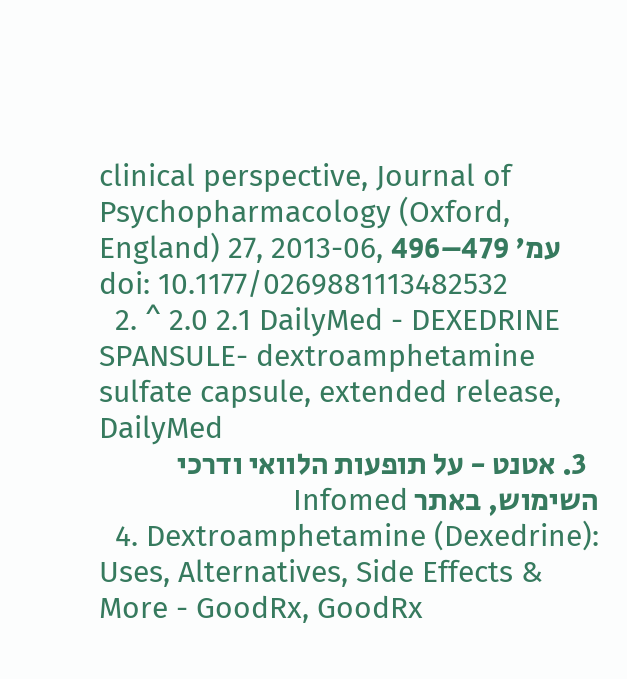clinical perspective, Journal of Psychopharmacology (Oxford, England) 27, 2013-06, עמ' 479–496 doi: 10.1177/0269881113482532
  2. ^ 2.0 2.1 DailyMed - DEXEDRINE SPANSULE- dextroamphetamine sulfate capsule, extended release, DailyMed
  3. אטנט - על תופעות הלוואי ודרכי השימוש, באתר Infomed
  4. Dextroamphetamine (Dexedrine): Uses, Alternatives, Side Effects & More - GoodRx, GoodRx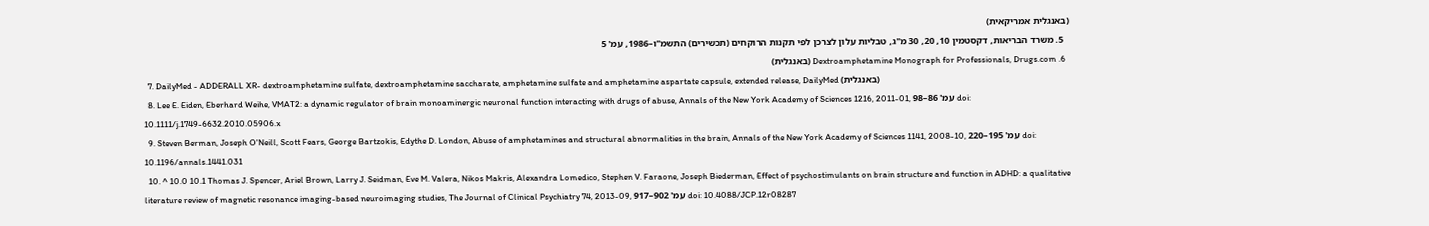(באנגלית אמריקאית)
  5. משרד הבריאות, דקסטמין 10, 20, 30 מ"ג, טבליות עלון לצרכן לפי תקנות הרוקחים (תכשירים) התשמ"ו–1986, עמ' 5
  6. Dextroamphetamine Monograph for Professionals, Drugs.com (באנגלית)
  7. DailyMed - ADDERALL XR- dextroamphetamine sulfate, dextroamphetamine saccharate, amphetamine sulfate and amphetamine aspartate capsule, extended release, DailyMed (באנגלית)
  8. Lee E. Eiden, Eberhard Weihe, VMAT2: a dynamic regulator of brain monoaminergic neuronal function interacting with drugs of abuse, Annals of the New York Academy of Sciences 1216, 2011-01, עמ' 86–98 doi: 10.1111/j.1749-6632.2010.05906.x
  9. Steven Berman, Joseph O'Neill, Scott Fears, George Bartzokis, Edythe D. London, Abuse of amphetamines and structural abnormalities in the brain, Annals of the New York Academy of Sciences 1141, 2008-10, עמ' 195–220 doi: 10.1196/annals.1441.031
  10. ^ 10.0 10.1 Thomas J. Spencer, Ariel Brown, Larry J. Seidman, Eve M. Valera, Nikos Makris, Alexandra Lomedico, Stephen V. Faraone, Joseph Biederman, Effect of psychostimulants on brain structure and function in ADHD: a qualitative literature review of magnetic resonance imaging-based neuroimaging studies, The Journal of Clinical Psychiatry 74, 2013-09, עמ' 902–917 doi: 10.4088/JCP.12r08287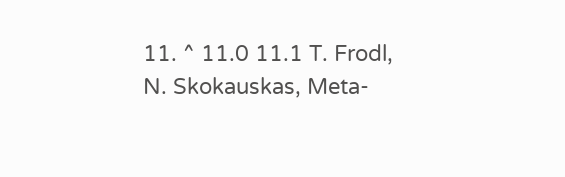11. ^ 11.0 11.1 T. Frodl, N. Skokauskas, Meta-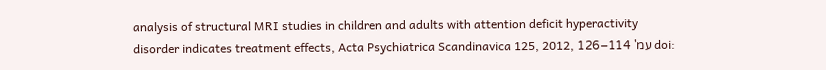analysis of structural MRI studies in children and adults with attention deficit hyperactivity disorder indicates treatment effects, Acta Psychiatrica Scandinavica 125, 2012, עמ' 114–126 doi: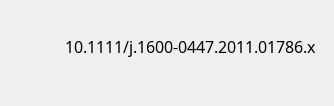10.1111/j.1600-0447.2011.01786.x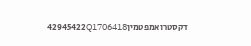דקסטרואמפטמין42945422Q1706418